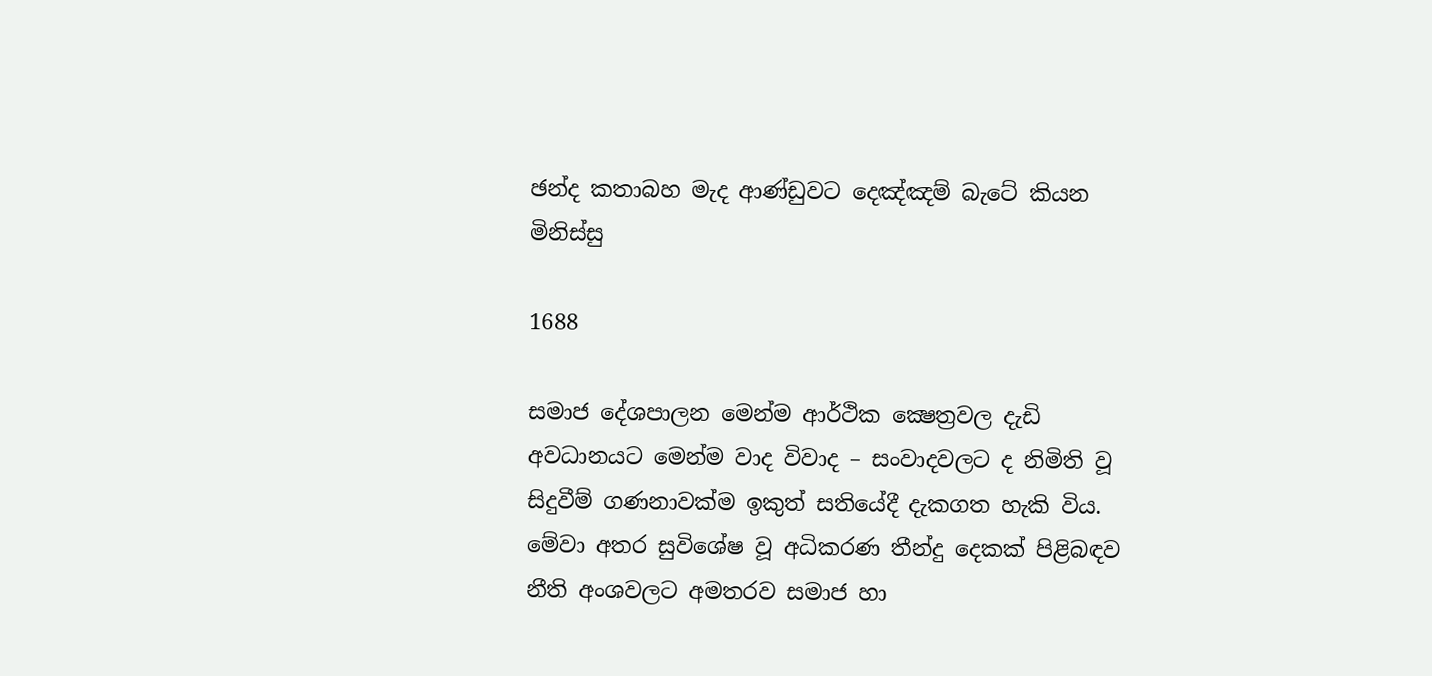ඡන්ද කතාබහ මැද ආණ්ඩුවට දෙඤ්ඤම් බැටේ කියන මිනිස්සු

1688

සමාජ දේශපාලන මෙන්ම ආර්ථික ක්‍ෂෙත්‍රවල දැඩි අවධානයට මෙන්ම වාද විවාද – සංවාදවලට ද නිමිති වූ සිදුවීම් ගණනාවක්ම ඉකුත් සතියේදී දැකගත හැකි විය. මේවා අතර සුවිශේෂ වූ අධිකරණ තීන්දු දෙකක් පිළිබඳව නීති අංශවලට අමතරව සමාජ හා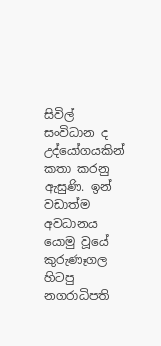සිවිල් සංවිධාන ද උද්යෝගයකින් කතා කරනු ඇසුණි. ඉන් වඩාත්ම අවධානය යොමු වූයේ කුරුණෑගල හිටපු නගරාධිපති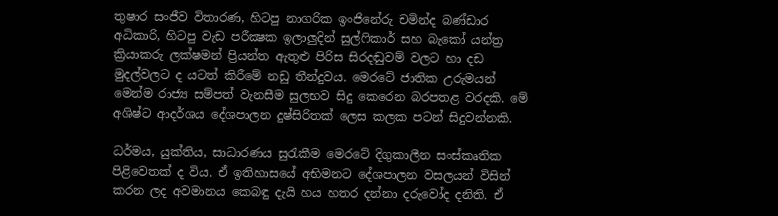තුෂාර සංජීව විතාරණ, හිටපු නාගරික ඉංජිනේරු චමින්ද බණ්ඩාර අධිකාරි, හිටපු වැඩ පරීක්‍ෂක ඉලාලුදින් සුල්ෆිකාර් සහ බැකෝ යන්ත්‍ර ක්‍රියාකරු ලක්ෂමන් ප්‍රියන්ත ඇතුළු පිරිස සිරදඬුවම් වලට හා දඩ මුදල්වලට ද යටත් කිරීමේ නඩු තීන්දුවය. මෙරටේ ජාතික උරුමයන් මෙන්ම රාජ්‍ය සම්පත් වැනසීම සුලභව සිදු කෙරෙන බරපතළ වරදකි. මේ අශිෂ්ට ආදර්ශය දේශපාලන දුෂ්සිරිතක් ලෙස කලක පටන් සිදුවන්නකි.

ධර්මය, යුක්තිය, සාධාරණය සුරැකීම මෙරටේ දිගුකාලීන සංස්කෘතික පිළිවෙතක් ද විය. ඒ ඉතිහාසයේ අභිමනට දේශපාලන වසලයන් විසින් කරන ලද අවමානය කෙබඳු දැයි හය හතර දන්නා දරුවෝද දනිති. ඒ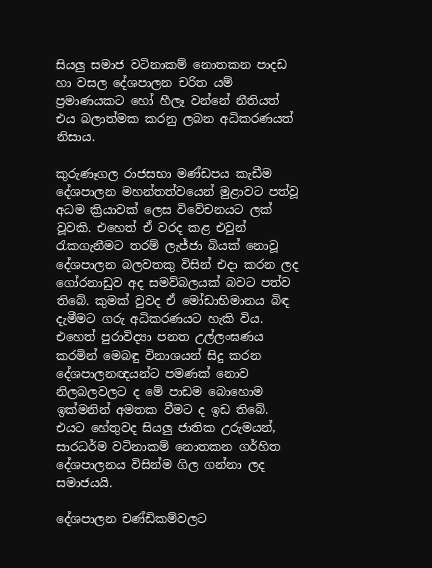සියලු සමාජ වටිනාකම් නොතකන පාදඩ හා වසල දේශපාලන චරිත යම් ප්‍රමාණයකට හෝ හීලෑ වන්නේ නීතියත් එය බලාත්මක කරනු ලබන අධිකරණයත් නිසාය.

කුරුණෑගල රාජසභා මණ්ඩපය කැඩීම දේශපාලන මහන්තත්වයෙන් මුළාවට පත්වූ අධම ක්‍රියාවක් ලෙස විවේචනයට ලක් වූවකි. එහෙත් ඒ වරද කළ එවුන් රැකගැනීමට තරම් ලැජ්ජා බියක් නොවූ දේශපාලන බලවතකු විසින් එදා කරන ලද ගෝරනාඩුව අද සමව්බලයක් බවට පත්ව තිබේ. කුමක් වුවද ඒ මෝඩාභිමානය බිඳ දැමීමට ගරු අධිකරණයට හැකි විය. එහෙත් පුරාවිද්‍යා පනත උල්ලංඝණය කරමින් මෙබඳු විනාශයන් සිදු කරන දේශපාලනඥයන්ට පමණක් නොව නිලබලවලට ද මේ පාඩම බොහොම ඉක්මනින් අමතක වීමට ද ඉඩ තිබේ. එයට හේතුවද සියලු ජාතික උරුමයන්, සාරධර්ම වටිනාකම් නොතකන ගර්හිත දේශපාලනය විසින්ම ගිල ගන්නා ලද සමාජයයි.

දේශපාලන චණ්ඩිකම්වලට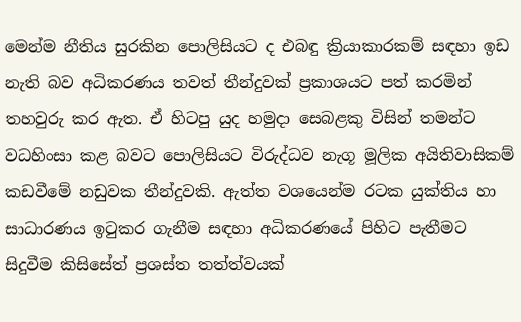මෙන්ම නීතිය සුරකින පොලිසියට ද එබඳු ක්‍රියාකාරකම් සඳහා ඉඩ නැති බව අධිකරණය තවත් තීන්දුවක් ප්‍රකාශයට පත් කරමින් තහවුරු කර ඇත. ඒ හිටපු යුද හමුදා සෙබළකු විසින් තමන්ට වධහිංසා කළ බවට පොලිසියට විරුද්ධව නැගූ මූලික අයිතිවාසිකම් කඩවීමේ නඩුවක තීන්දුවකි. ඇත්ත වශයෙන්ම රටක යුක්තිය හා සාධාරණය ඉටුකර ගැනීම සඳහා අධිකරණයේ පිහිට පැතීමට සිදුවීම කිසිසේත් ප්‍රශස්ත තත්ත්වයක්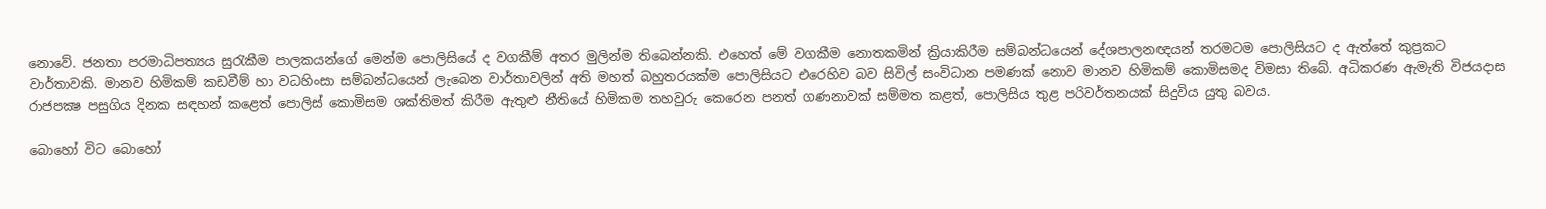නොවේ. ජනතා පරමාධිපත්‍යය සුරැකීම පාලකයන්ගේ මෙන්ම පොලිසියේ ද වගකීම් අතර මුලින්ම තිබෙන්නකි. එහෙත් මේ වගකීම නොතකමින් ක්‍රියාකිරීම සම්බන්ධයෙන් දේශපාලනඥයන් තරමටම පොලිසියට ද ඇත්තේ කුප්‍රකට වාර්තාවකි. මානව හිමිකම් කඩවීම් හා වධහිංසා සම්බන්ධයෙන් ලැබෙන වාර්තාවලින් අති මහත් බහුතරයක්ම පොලිසියට එරෙහිව බව සිවිල් සංවිධාන පමණක් නොව මානව හිමිකම් කොමිසමද විමසා තිබේ. අධිකරණ ඇමැති විජයදාස රාජපක්‍ෂ පසුගිය දිනක සඳහන් කළෙත් පොලිස් කොමිසම ශක්තිමත් කිරීම ඇතුළු නීතියේ හිමිකම තහවුරු කෙරෙන පනත් ගණනාවක් සම්මත කළත්, පොලිසිය තුළ පරිවර්තනයක් සිදුවිය යුතු බවය.

බොහෝ විට බොහෝ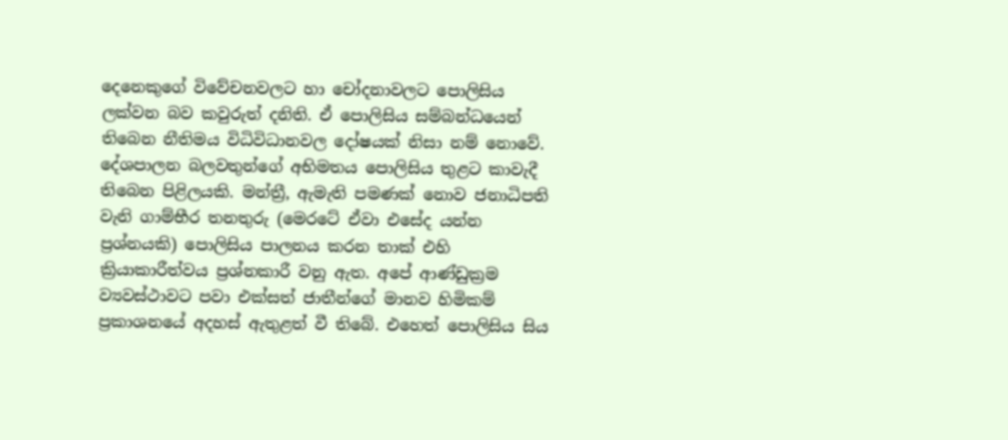දෙනෙකුගේ විවේචනවලට හා චෝදනාවලට පොලිසිය ලක්වන බව කවුරුත් දනිති. ඒ පොලිසිය සම්බන්ධයෙන් තිබෙන නීතිමය විධිවිධානවල දෝෂයක් නිසා නම් නොවේ. දේශපාලන බලවතුන්ගේ අභිමතය පොලිසිය තුළට කාවැදී තිබෙන පිළිලයකි. මන්ත්‍රී, ඇමැති පමණක් නොව ජනාධිපති වැනි ගාම්භීර තනතුරු (මෙරටේ ඒවා එසේද යන්න ප්‍රශ්නයකි) පොලිසිය පාලනය කරන තාක් එහි ක්‍රියාකාරීත්වය ප්‍රශ්නකාරී වනු ඇත. අපේ ආණ්ඩුක්‍රම ව්‍යවස්ථාවට පවා එක්සත් ජාතීන්ගේ මානව හිමිකම් ප්‍රකාශනයේ අදහස් ඇතුළත් වී තිබේ. එහෙත් පොලිසිය සිය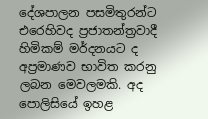දේශපාලන පසමිතුරන්ට එරෙහිවද ප්‍රජාතන්ත්‍රවාදී හිමිකම් මර්දනයට ද අප්‍රමාණව භාවිත කරනු ලබන මෙවලමකි. අද පොලිසියේ ඉහළ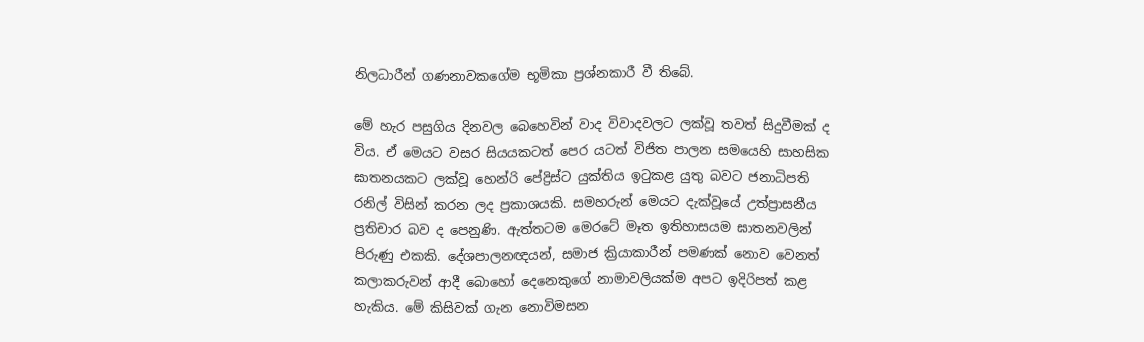නිලධාරීන් ගණනාවකගේම භූමිකා ප්‍රශ්නකාරී වී තිබේ.

මේ හැර පසුගිය දිනවල බෙහෙවින් වාද විවාදවලට ලක්වූ තවත් සිදුවීමක් ද විය. ඒ මෙයට වසර සියයකටත් පෙර යටත් විජිත පාලන සමයෙහි සාහසික ඝාතනයකට ලක්වූ හෙන්රි පේද්‍රිස්ට යුක්තිය ඉටුකළ යුතු බවට ජනාධිපති රනිල් විසින් කරන ලද ප්‍රකාශයකි. සමහරුන් මෙයට දැක්වූයේ උත්ප්‍රාසනීය ප්‍රතිචාර බව ද පෙනුණි. ඇත්තටම මෙරටේ මෑත ඉතිහාසයම ඝාතනවලින් පිරුණු එකකි. දේශපාලනඥයන්, සමාජ ක්‍රියාකාරීන් පමණක් නොව වෙනත් කලාකරුවන් ආදී බොහෝ දෙනෙකුගේ නාමාවලියක්ම අපට ඉදිරිපත් කළ හැකිය. මේ කිසිවක් ගැන නොවිමසන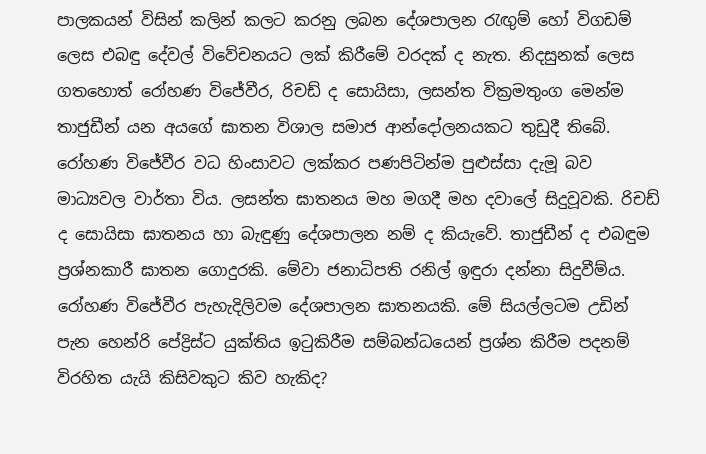පාලකයන් විසින් කලින් කලට කරනු ලබන දේශපාලන රැඟුම් හෝ විගඩම් ලෙස එබඳු දේවල් විවේචනයට ලක් කිරීමේ වරදක් ද නැත. නිදසුනක් ලෙස ගතහොත් රෝහණ විජේවීර, රිචඩ් ද සොයිසා, ලසන්ත වික්‍රමතුංග මෙන්ම තාජුඩීන් යන අයගේ ඝාතන විශාල සමාජ ආන්දෝලනයකට තුඩුදී තිබේ. රෝහණ විජේවීර වධ හිංසාවට ලක්කර පණපිටින්ම පුළුස්සා දැමූ බව මාධ්‍යවල වාර්තා විය. ලසන්ත ඝාතනය මහ මගදී මහ දවාලේ සිදුවූවකි. රිචඩ් ද සොයිසා ඝාතනය හා බැඳුණු දේශපාලන නම් ද කියැවේ. තාජුඩීන් ද එබඳුම ප්‍රශ්නකාරී ඝාතන ගොදුරකි. මේවා ජනාධිපති රනිල් ඉඳුරා දන්නා සිදුවීම්ය. රෝහණ විජේවීර පැහැදිලිවම දේශපාලන ඝාතනයකි. මේ සියල්ලටම උඩින් පැන හෙන්රි පේද්‍රිස්ට යුක්තිය ඉටුකිරීම සම්බන්ධයෙන් ප්‍රශ්න කිරීම පදනම් විරහිත යැයි කිසිවකුට කිව හැකිද?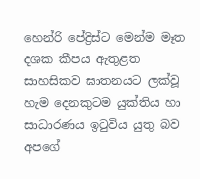හෙන්රි පේද්‍රිස්ට මෙන්ම මෑත දශක කීපය ඇතුළත සාහසිකව ඝාතනයට ලක්වූ හැම දෙනකුටම යුක්තිය හා සාධාරණය ඉටුවිය යුතු බව අපගේ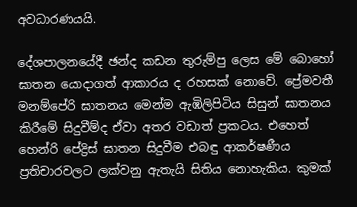අවධාරණයයි.

දේශපාලනයේදී ඡන්ද කඩන තුරුම්පු ලෙස මේ බොහෝ ඝාතන යොදාගත් ආකාරය ද රහසක් නොවේ. ප්‍රේමවතී මනම්පේරි ඝාතනය මෙන්ම ඇඹිලිපිටිය සිසුන් ඝාතනය කිරීමේ සිදුවීම්ද ඒවා අතර වඩාත් ප්‍රකටය. එහෙත් හෙන්රි පේද්‍රිස් ඝාතන සිදුවීම එබඳු ආකර්ෂණීය ප්‍රතිචාරවලට ලක්වනු ඇතැයි සිතිය නොහැකිය. කුමක්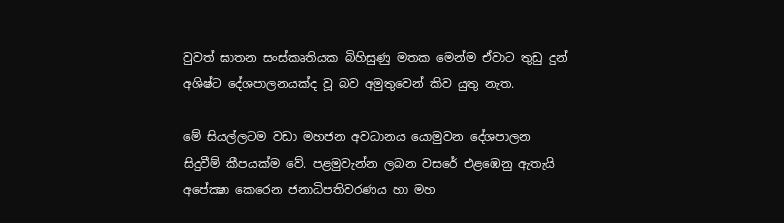වුවත් ඝාතන සංස්කෘතියක බිහිසුණු මතක මෙන්ම ඒවාට තුඩු දුන් අශිෂ්ට දේශපාලනයක්ද වූ බව අමුතුවෙන් කිව යුතු නැත.

මේ සියල්ලටම වඩා මහජන අවධානය යොමුවන දේශපාලන සිදුවීම් කීපයක්ම වේ. පළමුවැන්න ලබන වසරේ එළඹෙනු ඇතැයි අපේක්‍ෂා කෙරෙන ජනාධිපතිවරණය හා මහ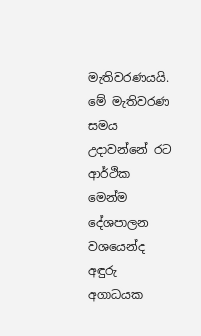මැතිවරණයයි. මේ මැතිවරණ සමය උදාවන්නේ රට ආර්ථික මෙන්ම දේශපාලන වශයෙන්ද අඳුරු අගාධයක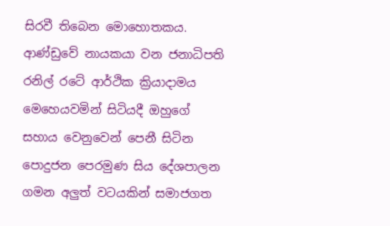සිරවී තිබෙන මොහොතකය. ආණ්ඩුවේ නායකයා වන ජනාධිපති රනිල් රටේ ආර්ථික ක්‍රියාදාමය මෙහෙයවමින් සිටියදී ඔහුගේ සහාය වෙනුවෙන් පෙනී සිටින පොදුජන පෙරමුණ සිය දේශපාලන ගමන අලුත් වටයකින් සමාජගත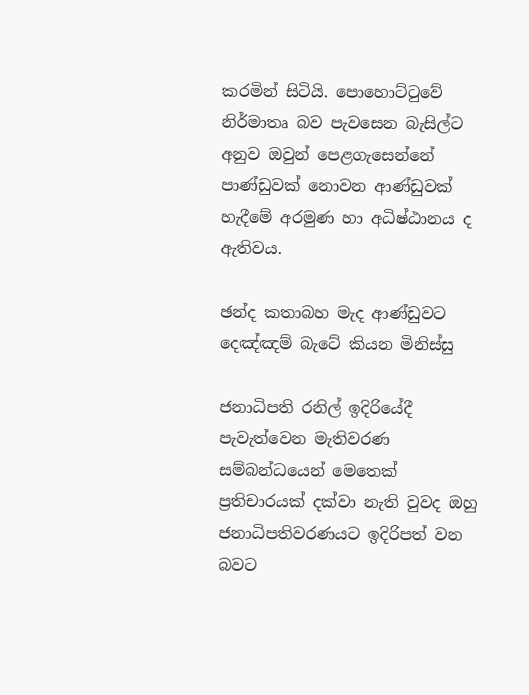කරමින් සිටියි. පොහොට්ටුවේ නිර්මාතෘ බව පැවසෙන බැසිල්ට අනුව ඔවුන් පෙළගැසෙන්නේ පාණ්ඩුවක් නොවන ආණ්ඩුවක් හැදීමේ අරමුණ හා අධිෂ්ඨානය ද ඇතිවය.

ඡන්ද කතාබහ මැද ආණ්ඩුවට දෙඤ්ඤම් බැටේ කියන මිනිස්සු

ජනාධිපති රනිල් ඉදිරියේදී පැවැත්වෙන මැතිවරණ සම්බන්ධයෙන් මෙතෙක් ප්‍රතිචාරයක් දක්වා නැති වුවද ඔහු ජනාධිපතිවරණයට ඉදිරිපත් වන බවට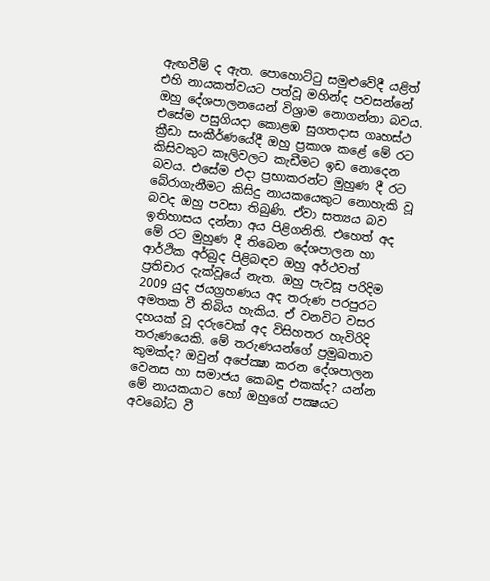ඇඟවීම් ද ඇත. පොහොට්ටු සමුළුවේදී යළිත් එහි නායකත්වයට පත්වූ මහින්ද පවසන්නේ ඔහු දේශපාලනයෙන් විශ්‍රාම නොගන්නා බවය. එසේම පසුගියදා කොළඹ සුගතදාස ගෘහස්ථ ක්‍රීඩා සංකීර්ණයේදී ඔහු ප්‍රකාශ කළේ මේ රට කිසිවකුට කෑලිවලට කැඩීමට ඉඩ නොදෙන බවය. එසේම එදා ප්‍රභාකරන්ට මුහුණ දී රට බේරාගැනීමට කිසිදු නායකයෙකුට නොහැකි වූ බවද ඔහු පවසා තිබුණි. ඒවා සත්‍යය බව ඉතිහාසය දන්නා අය පිළිගනිති. එහෙත් අද මේ රට මුහුණ දී තිබෙන දේශපාලන හා ආර්ථික අර්බුද පිළිබඳව ඔහු අර්ථවත් ප්‍රතිචාර දැක්වූයේ නැත. ඔහු පැවසූ පරිදිම 2009 යුද ජයග්‍රහණය අද තරුණ පරපුරට අමතක වී තිබිය හැකිය. ඒ වනවිට වසර දහයක් වූ දරුවෙක් අද විසිහතර හැවිරිදි තරුණයෙකි. මේ තරුණයන්ගේ ප්‍රමුඛතාව කුමක්ද? ඔවුන් අපේක්‍ෂා කරන දේශපාලන වෙනස හා සමාජය කෙබඳු එකක්ද? යන්න මේ නායකයාට හෝ ඔහුගේ පක්‍ෂයට අවබෝධ වී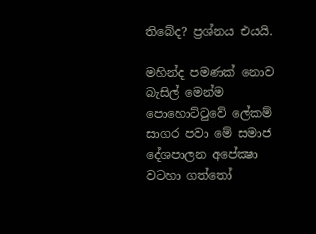තිබේද? ප්‍රශ්නය එයයි.

මහින්ද පමණක් නොව බැසිල් මෙන්ම පොහොට්ටුවේ ලේකම් සාගර පවා මේ සමාජ දේශපාලන අපේක්‍ෂා වටහා ගත්තෝ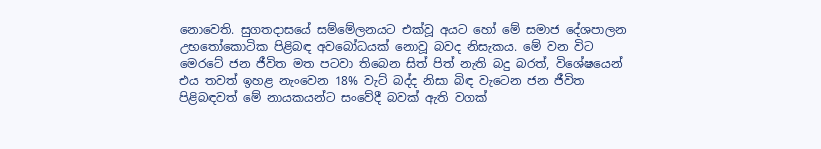නොවෙති. සුගතදාසයේ සම්මේලනයට එක්වූ අයට හෝ මේ සමාජ දේශපාලන උභතෝකොටික පිළිබඳ අවබෝධයක් නොවූ බවද නිසැකය. මේ වන විට මෙරටේ ජන ජීවිත මත පටවා තිබෙන සිත් පිත් නැති බදු බරත්, විශේෂයෙන් එය තවත් ඉහළ නැංවෙන 18% වැට් බද්ද නිසා බිඳ වැටෙන ජන ජීවිත පිළිබඳවත් මේ නායකයන්ට සංවේදී බවක් ඇති වගක්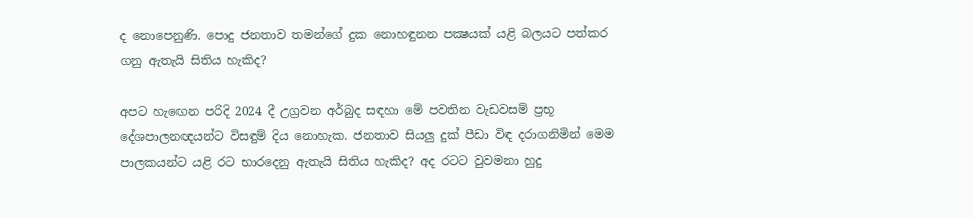ද නොපෙනුණි. පොදු ජනතාව තමන්ගේ දුක නොහඳුනන පක්‍ෂයක් යළි බලයට පත්කර ගනු ඇතැයි සිතිය හැකිද?

අපට හැඟෙන පරිදි 2024 දී උග්‍රවන අර්බුද සඳහා මේ පවතින වැඩවසම් ප්‍රභූ දේශපාලනඥයන්ට විසඳුම් දිය නොහැක. ජනතාව සියලු දුක් පීඩා විඳ දරාගනිමින් මෙම පාලකයන්ට යළි රට භාරදෙනු ඇතැයි සිතිය හැකිද? අද රටට වුවමනා හුදු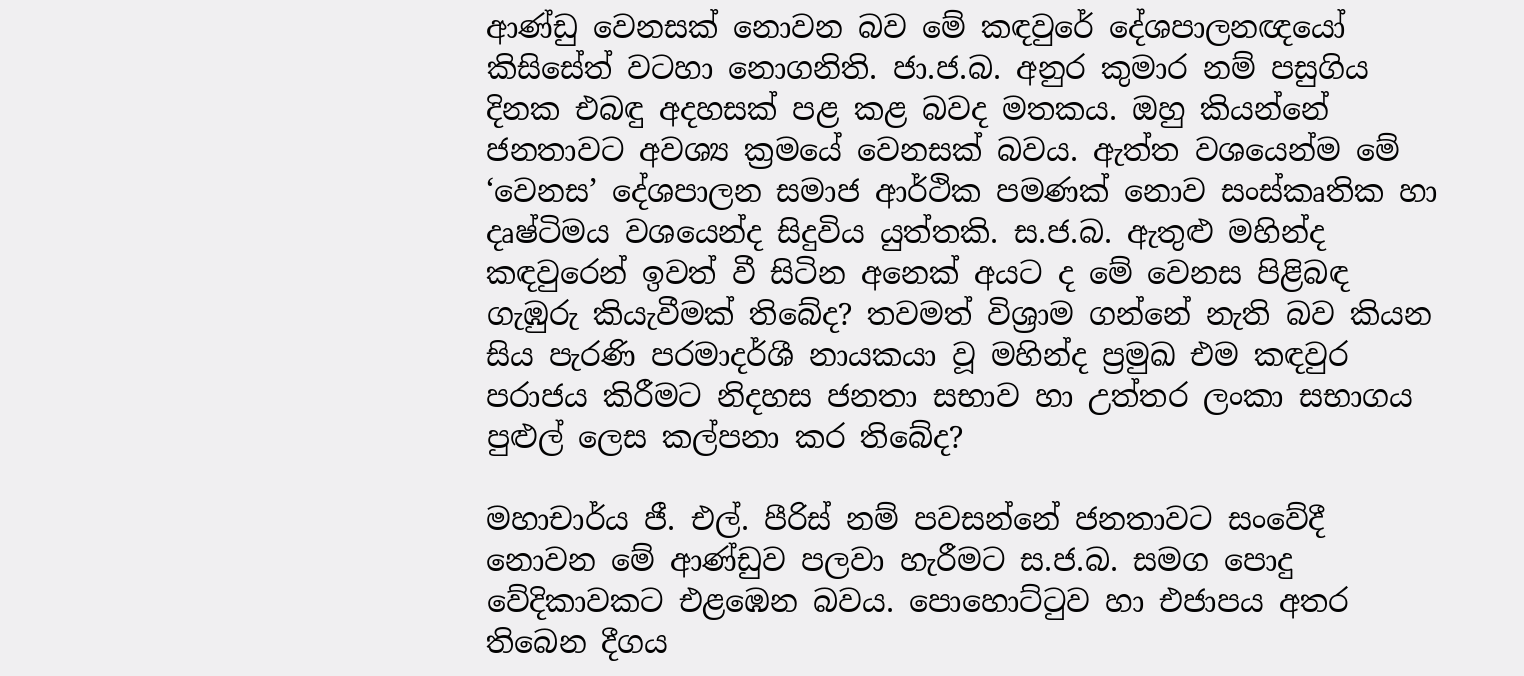ආණ්ඩු වෙනසක් නොවන බව මේ කඳවුරේ දේශපාලනඥයෝ කිසිසේත් වටහා නොගනිති. ජා.ජ.බ. අනුර කුමාර නම් පසුගිය දිනක එබඳු අදහසක් පළ කළ බවද මතකය. ඔහු කියන්නේ ජනතාවට අවශ්‍ය ක්‍රමයේ වෙනසක් බවය. ඇත්ත වශයෙන්ම මේ ‘වෙනස’ දේශපාලන සමාජ ආර්ථික පමණක් නොව සංස්කෘතික හා දෘෂ්ටිමය වශයෙන්ද සිදුවිය යුත්තකි. ස.ජ.බ. ඇතුළු මහින්ද කඳවුරෙන් ඉවත් වී සිටින අනෙක් අයට ද මේ වෙනස පිළිබඳ ගැඹුරු කියැවීමක් තිබේද? තවමත් විශ්‍රාම ගන්නේ නැති බව කියන සිය පැරණි පරමාදර්ශී නායකයා වූ මහින්ද ප්‍රමුඛ එම කඳවුර පරාජය කිරීමට නිදහස ජනතා සභාව හා උත්තර ලංකා සභාගය පුළුල් ලෙස කල්පනා කර තිබේද?

මහාචාර්ය ජී. එල්. පීරිස් නම් පවසන්නේ ජනතාවට සංවේදී නොවන මේ ආණ්ඩුව පලවා හැරීමට ස.ජ.බ. සමග පොදු වේදිකාවකට එළඹෙන බවය. පොහොට්ටුව හා එජාපය අතර තිබෙන දීගය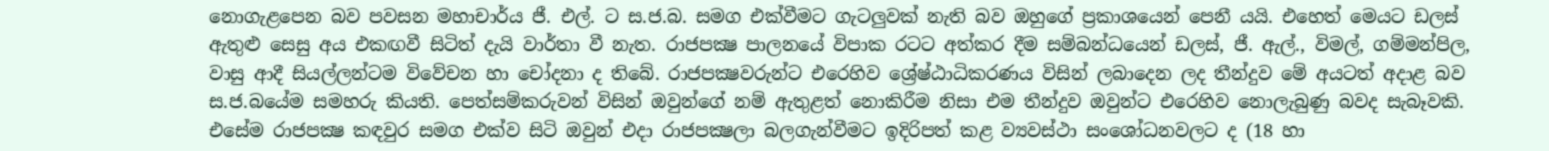නොගැළපෙන බව පවසන මහාචාර්ය ජී. එල්. ට ස.ජ.බ. සමග එක්වීමට ගැටලුවක් නැති බව ඔහුගේ ප්‍රකාශයෙන් පෙනී යයි. එහෙත් මෙයට ඩලස් ඇතුළු සෙසු අය එකඟවී සිටිත් දැයි වාර්තා වී නැත. රාජපක්‍ෂ පාලනයේ විපාක රටට අත්කර දීම සම්බන්ධයෙන් ඩලස්, ජී. ඇල්., විමල්, ගම්මන්පිල, වාසු ආදී සියල්ලන්ටම විවේචන හා චෝදනා ද තිබේ. රාජපක්‍ෂවරුන්ට එරෙහිව ශ්‍රේෂ්ඨාධිකරණය විසින් ලබාදෙන ලද තීන්දුව මේ අයටත් අදාළ බව ස.ජ.බයේම සමහරු කියති. පෙත්සම්කරුවන් විසින් ඔවුන්ගේ නම් ඇතුළත් නොකිරීම නිසා එම තීන්දුව ඔවුන්ට එරෙහිව නොලැබුණු බවද සැබෑවකි. එසේම රාජපක්‍ෂ කඳවුර සමග එක්ව සිටි ඔවුන් එදා රාජපක්‍ෂලා බලගැන්වීමට ඉදිරිපත් කළ ව්‍යවස්ථා සංශෝධනවලට ද (18 හා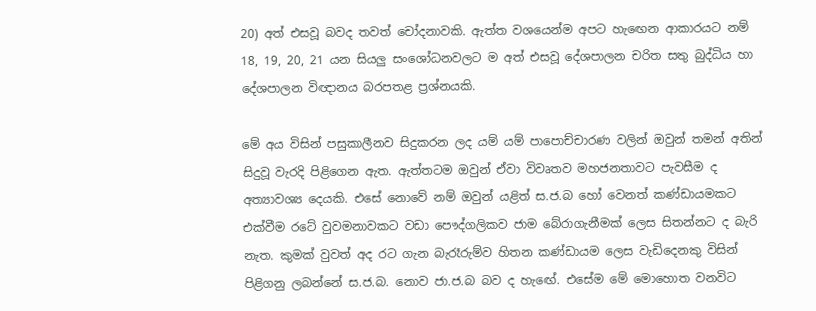20) අත් එසවූ බවද තවත් චෝදනාවකි. ඇත්ත වශයෙන්ම අපට හැඟෙන ආකාරයට නම් 18, 19, 20, 21 යන සියලු සංශෝධනවලට ම අත් එසවූ දේශපාලන චරිත සතු බුද්ධිය හා දේශපාලන විඥානය බරපතළ ප්‍රශ්නයකි.

මේ අය විසින් පසුකාලීනව සිදුකරන ලද යම් යම් පාපොච්චාරණ වලින් ඔවුන් තමන් අතින් සිදුවූ වැරදි පිළිගෙන ඇත. ඇත්තටම ඔවුන් ඒවා විවෘතව මහජනතාවට පැවසීම ද අත්‍යාවශ්‍ය දෙයකි. එසේ නොවේ නම් ඔවුන් යළිත් ස.ජ.බ හෝ වෙනත් කණ්ඩායමකට එක්වීම රටේ වුවමනාවකට වඩා පෞද්ගලිකව ජාම බේරාගැනීමක් ලෙස සිතන්නට ද බැරි නැත. කුමක් වුවත් අද රට ගැන බැරෑරුම්ව හිතන කණ්ඩායම ලෙස වැඩිදෙනකු විසින් පිළිගනු ලබන්නේ ස.ජ.බ. නොව ජා.ජ.බ බව ද හැඟේ. එසේම මේ මොහොත වනවිට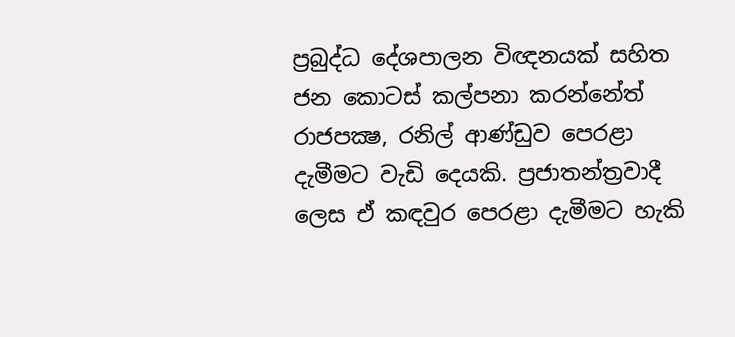ප්‍රබුද්ධ දේශපාලන විඥනයක් සහිත ජන කොටස් කල්පනා කරන්නේත් රාජපක්‍ෂ, රනිල් ආණ්ඩුව පෙරළා දැමීමට වැඩි දෙයකි. ප්‍රජාතන්ත්‍රවාදී ලෙස ඒ කඳවුර පෙරළා දැමීමට හැකි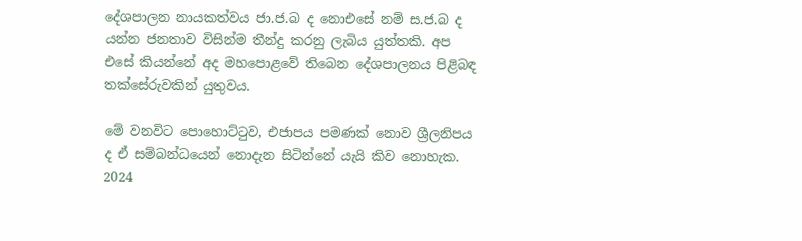දේශපාලන නායකත්වය ජා.ජ.බ ද නොඑසේ නම් ස.ජ.බ ද යන්න ජනතාව විසින්ම තීන්දු කරනු ලැබිය යුත්තකි. අප එසේ කියන්නේ අද මහපොළවේ තිබෙන දේශපාලනය පිළිබඳ තක්සේරුවකින් යුතුවය.

මේ වනවිට පොහොට්ටුව, එජාපය පමණක් නොව ශ්‍රීලනිපය ද ඒ සම්බන්ධයෙන් නොදැන සිටින්නේ යැයි කිව නොහැක. 2024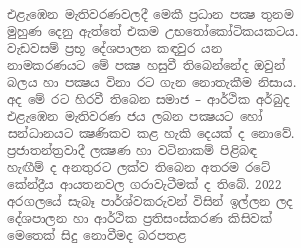එළැඹෙන මැතිවරණවලදී මෙකී ප්‍රධාන පක්‍ෂ තුනම මුහුණ දෙනු ඇත්තේ එකම උභතෝකෝටිකයකටය. වැඩවසම් ප්‍රභූ දේශපාලන කඳවුර යන නාමකරණයට මේ පක්‍ෂ හසුවී තිබෙන්නේද ඔවුන් බලය හා පක්‍ෂය විනා රට ගැන නොතැකීම නිසාය. අද මේ රට හිරවී තිබෙන සමාජ – ආර්ථික අර්බුද එළැඹෙන මැතිවරණ ජය ලබන පක්‍ෂයට හෝ සන්ධානයට ක්‍ෂණිකව කළ හැකි දෙයක් ද නොවේ. ප්‍රජාතන්ත්‍රවාදී ලක්‍ෂණ හා වටිනාකම් පිළිබඳ හැඟීම් ද අනතුරට ලක්ව තිබෙන අතරම රටේ කේන්ද්‍රීය ආයතනවල ගරාවැටීමක් ද තිබේ. 2022 අරගලයේ සැබෑ පාර්ශ්වකරුවන් විසින් ඉල්ලන ලද දේශපාලන හා ආර්ථික ප්‍රතිසංස්කරණ කිසිවක් මෙතෙක් සිදු නොවීමද බරපතළ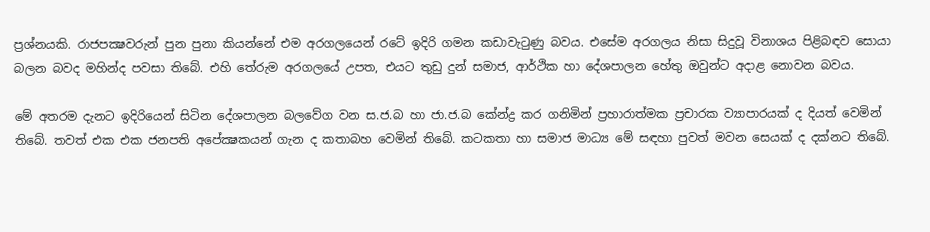ප්‍රශ්නයකි. රාජපක්‍ෂවරුන් පුන පුනා කියන්නේ එම අරගලයෙන් රටේ ඉදිරි ගමන කඩාවැටුණු බවය. එසේම අරගලය නිසා සිදුවූ විනාශය පිළිබඳව සොයා බලන බවද මහින්ද පවසා තිබේ. එහි තේරුම අරගලයේ උපත, එයට තුඩු දුන් සමාජ, ආර්ථික හා දේශපාලන හේතු ඔවුන්ට අදාළ නොවන බවය.

මේ අතරම දැනට ඉදිරියෙන් සිටින දේශපාලන බලවේග වන ස.ජ.බ හා ජා.ජ.බ කේන්ද්‍ර කර ගනිමින් ප්‍රහාරාත්මක ප්‍රචාරක ව්‍යාපාරයක් ද දියත් වෙමින් තිබේ. තවත් එක එක ජනපති අපේක්‍ෂකයන් ගැන ද කතාබහ වෙමින් තිබේ. කටකතා හා සමාජ මාධ්‍ය මේ සඳහා පුවත් මවන සෙයක් ද දක්නට තිබේ.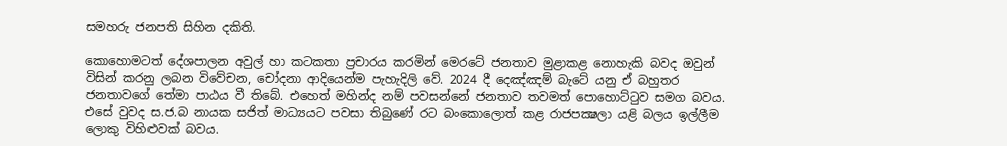සමහරු ජනපති සිහින දකිති.

කොහොමටත් දේශපාලන අවුල් හා කටකතා ප්‍රචාරය කරමින් මෙරටේ ජනතාව මුළාකළ නොහැකි බවද ඔවුන් විසින් කරනු ලබන විවේචන, චෝදනා ආදියෙන්ම පැහැදිලි වේ. 2024 දී දෙඤ්ඤම් බැටේ යනු ඒ බහුතර ජනතාවගේ තේමා පාඨය වී තිබේ. එහෙත් මහින්ද නම් පවසන්නේ ජනතාව තවමත් පොහොට්ටුව සමග බවය. එසේ වුවද ස.ජ.බ නායක සජිත් මාධ්‍යයට පවසා තිබුණේ රට බංකොලොත් කළ රාජපක්‍ෂලා යළි බලය ඉල්ලීම ලොකු විහිළුවක් බවය.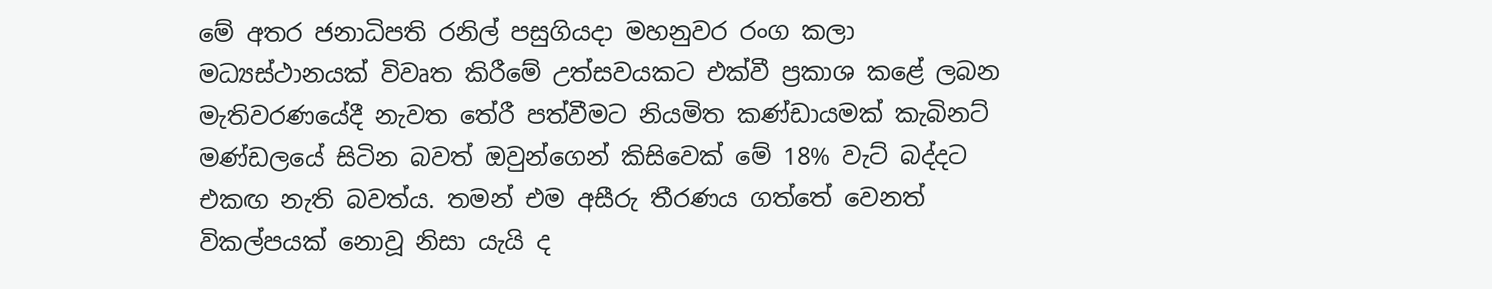මේ අතර ජනාධිපති රනිල් පසුගියදා මහනුවර රංග කලා මධ්‍යස්ථානයක් විවෘත කිරීමේ උත්සවයකට එක්වී ප්‍රකාශ කළේ ලබන මැතිවරණයේදී නැවත තේරී පත්වීමට නියමිත කණ්ඩායමක් කැබිනට් මණ්ඩලයේ සිටින බවත් ඔවුන්ගෙන් කිසිවෙක් මේ 18% වැට් බද්දට එකඟ නැති බවත්ය. තමන් එම අසීරු තීරණය ගත්තේ වෙනත් විකල්පයක් නොවූ නිසා යැයි ද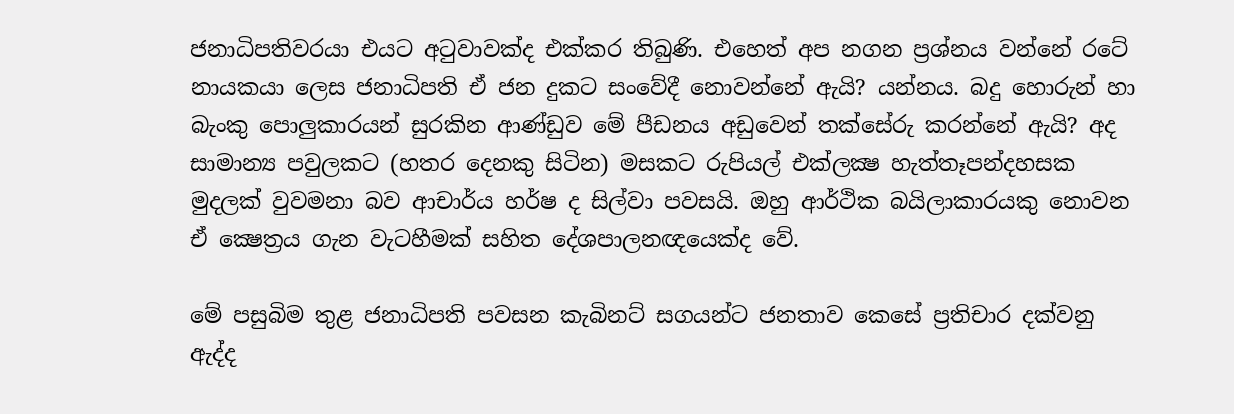ජනාධිපතිවරයා එයට අටුවාවක්ද එක්කර තිබුණි. එහෙත් අප නගන ප්‍රශ්නය වන්නේ රටේ නායකයා ලෙස ජනාධිපති ඒ ජන දුකට සංවේදී නොවන්නේ ඇයි? යන්නය. බදු හොරුන් හා බැංකු පොලුකාරයන් සුරකින ආණ්ඩුව මේ පීඩනය අඩුවෙන් තක්සේරු කරන්නේ ඇයි? අද සාමාන්‍ය පවුලකට (හතර දෙනකු සිටින) මසකට රුපියල් එක්ලක්‍ෂ හැත්තෑපන්දහසක මුදලක් වුවමනා බව ආචාර්ය හර්ෂ ද සිල්වා පවසයි. ඔහු ආර්ථික බයිලාකාරයකු නොවන ඒ ක්‍ෂෙත්‍රය ගැන වැටහීමක් සහිත දේශපාලනඥයෙක්ද වේ.

මේ පසුබිම තුළ ජනාධිපති පවසන කැබිනට් සගයන්ට ජනතාව කෙසේ ප්‍රතිචාර දක්වනු ඇද්ද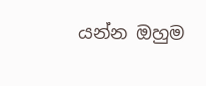යන්න ඔහුම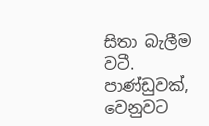සිතා බැලීම වටී. පාණ්ඩුවක්, වෙනුවට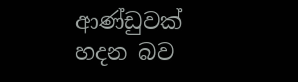ආණ්ඩුවක් හදන බව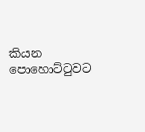කියන පොහොට්ටුවට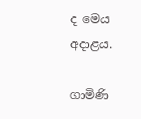ද මෙය අදාළය.

ගාමිණි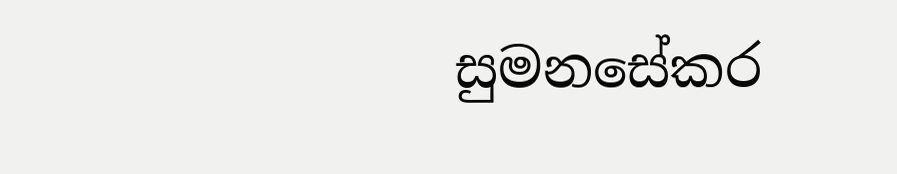සුමනසේකර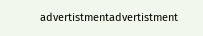advertistmentadvertistment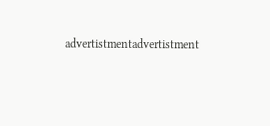advertistmentadvertistment